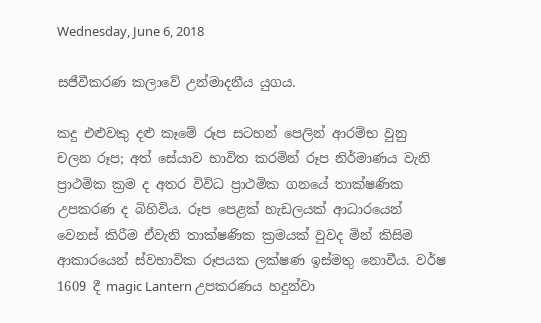Wednesday, June 6, 2018

සජීවීකරණ කලාවේ උන්මාදනීය යුගය.

කදු එළුවකු දළු කෑමේ රූප සටහන් පෙලින් ආරම්භ වුනු චලන රූප; අත් සේයාව භාවිත කරමින් රූප නිර්මාණය වැනි ප්‍රාථමික ක්‍රම ද අතර විවිධ ප්‍රාථමික ගනයේ තාක්ෂණික උපකරණ ද බිහිවිය. රූප පෙළක් හැඩලයක් ආධාරයෙන් වෙනස් කිරීම ඒවැනි තාක්ෂණික ක්‍රමයක් වුවද මින් කිසිම ආකාරයෙන් ස්වභාවික රූපයක ලක්ෂණ ඉස්මතු නොවීය. වර්ෂ 1609 දී magic Lantern උපකරණය හදුන්වා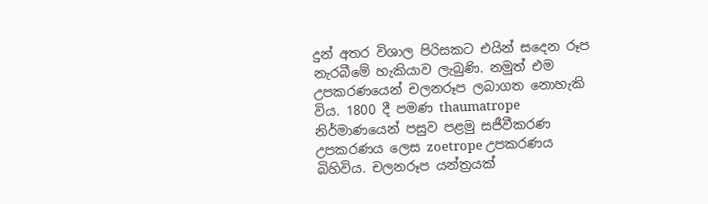දුන් අතර විශාල පිරිසකට එයින් සදෙන රූප නැරබීමේ හැකියාව ලැබුණි. නමුත් එම උපකරණයෙන් චලනරූප ලබාගත නොහැකි විය. 1800 දී පමණ thaumatrope නිර්මාණයෙන් පසුව පළමු සජීවීකරණ උපකරණය ලෙස zoetrope උපකරණය බිහිවිය. චලනරූප යන්ත්‍රයක්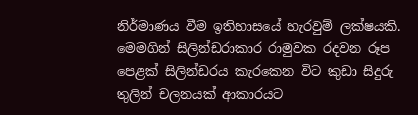නිර්මාණය වීම ඉතිහාසයේ හැරවුම් ලක්ෂයකි. මෙමගින් සිලින්ඩරාකාර රාමුවක රදවන රූප පෙළක් සිලින්ඩරය කැරකෙන විට කුඩා සිදුරු තුලින් චලනයක් ආකාරයට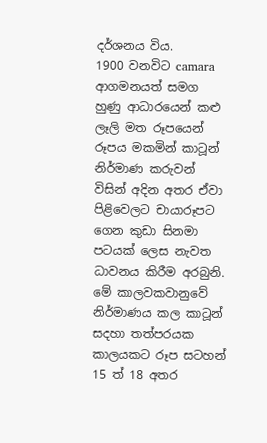දර්ශනය විය.
1900 වනවිට camara ආගමනයත් සමග හුණු ආධාරයෙන් කළු ලෑලි මත රූපයෙන් රූපය මකමින් කාටූන් නිර්මාණ කරුවන් විසින් අදින අතර ඒවා පිළිවෙලට චායාරූපට ගෙන කුඩා සිනමා පටයක් ලෙස නැවත ධාවනය කිරීම අරබුනි. මේ කාලවකවානුවේ නිර්මාණය කල කාටූන් සදහා තත්පරයක කාලයකට රූප සටහන් 15 ත් 18 අතර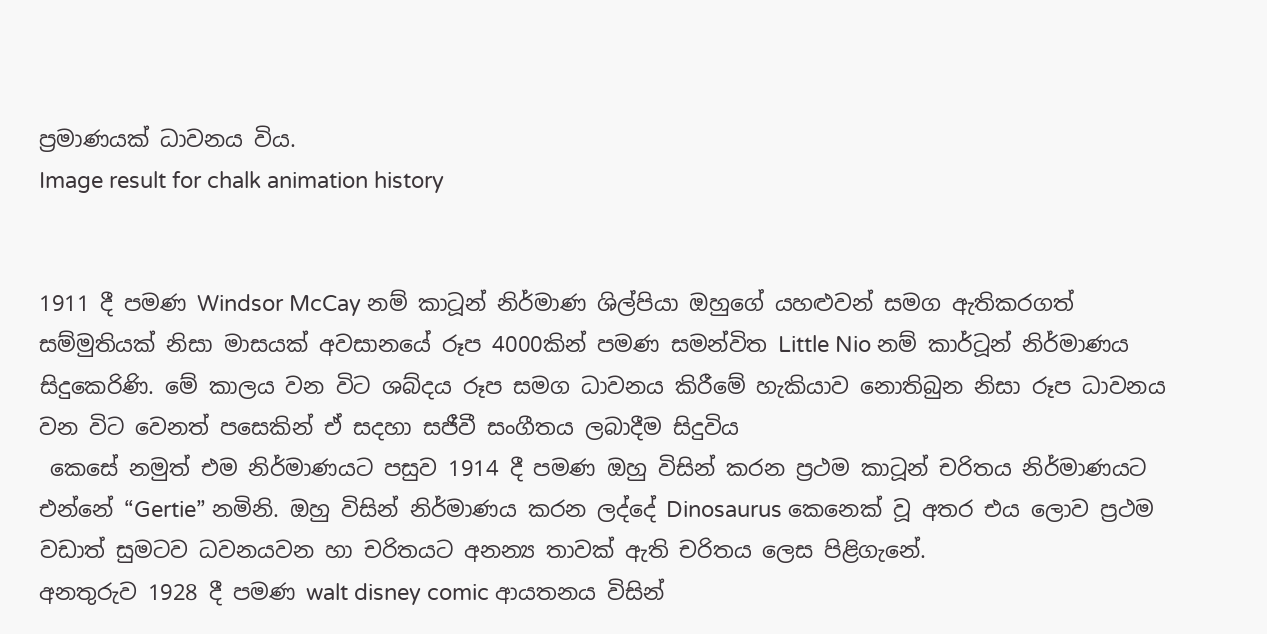ප්‍රමාණයක් ධාවනය විය.
Image result for chalk animation history


1911 දී පමණ Windsor McCay නම් කාටූන් නිර්මාණ ශිල්පියා ඔහුගේ යහළුවන් සමග ඇතිකරගත් සම්මුතියක් නිසා මාසයක් අවසානයේ රූප 4000කින් පමණ සමන්විත Little Nio නම් කාර්ටූන් නිර්මාණය සිදුකෙරිණි. මේ කාලය වන විට ශබ්දය රූප සමග ධාවනය කිරීමේ හැකියාව නොතිබුන නිසා රූප ධාවනය වන විට වෙනත් පසෙකින් ඒ සදහා සජීවී සංගීතය ලබාදීම සිදුවිය
 කෙසේ නමුත් එම නිර්මාණයට පසුව 1914 දී පමණ ඔහු විසින් කරන ප්‍රථම කාටූන් චරිතය නිර්මාණයට එන්නේ “Gertie” නමිනි. ඔහු විසින් නිර්මාණය කරන ලද්දේ Dinosaurus කෙනෙක් වූ අතර එය ලොව ප්‍රථම වඩාත් සුමටව ධවනයවන හා චරිතයට අනන්‍ය තාවක්‌ ඇති චරිතය ලෙස පිළිගැනේ.
අනතුරුව 1928 දී පමණ walt disney comic ආයතනය විසින්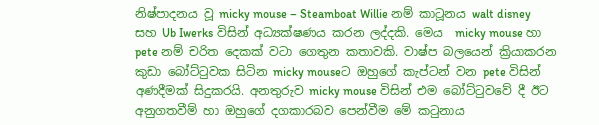නිෂ්පාදනය වූ micky mouse – Steamboat Willie නම් කාටූනය walt disney සහ Ub Iwerks විසින් අධ්‍යක්ෂණය කරන ලද්දකි. මෙය  micky mouse හා pete නම් චරිත දෙකක් වටා ගෙතුන කතාවකි. වාෂ්ප බලයෙන් ක්‍රියාකරන කුඩා බෝට්ටුවක සිටින micky mouseට ඔහුගේ කැප්ටන් වන pete විසින් අණදීමක් සිදුකරයි. අනතුරුව micky mouse විසින් එම බෝට්ටුවවේ දී ඊට අනුගතවීම් හා ඔහුගේ දගකාරබව පෙන්වීම මේ කටුනාය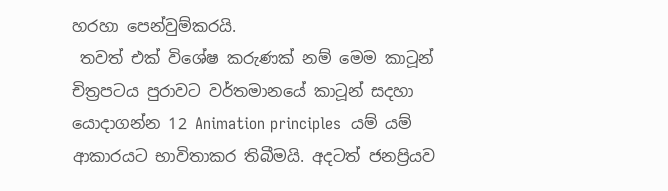හරහා පෙන්වුම්කරයි.
 තවත් එක් විශේෂ කරුණක් නම් මෙම කාටූන් චිත්‍රපටය පුරාවට වර්තමානයේ කාටූන් සදහා යොදාගන්න 12 Animation principles  යම් යම් ආකාරයට භාවිතාකර තිබීමයි. අදටත් ජනප්‍රියව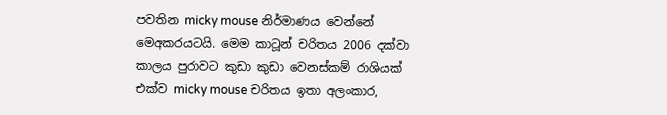පවතින micky mouse නිර්මාණය වෙන්නේ මෙඅකරයටයි. මෙම කාටූන් චරිතය 2006 දක්වා කාලය පුරාවට කුඩා කුඩා වෙනස්කම් රාශියක් එක්ව micky mouse චරිතය ඉතා අලංකාර,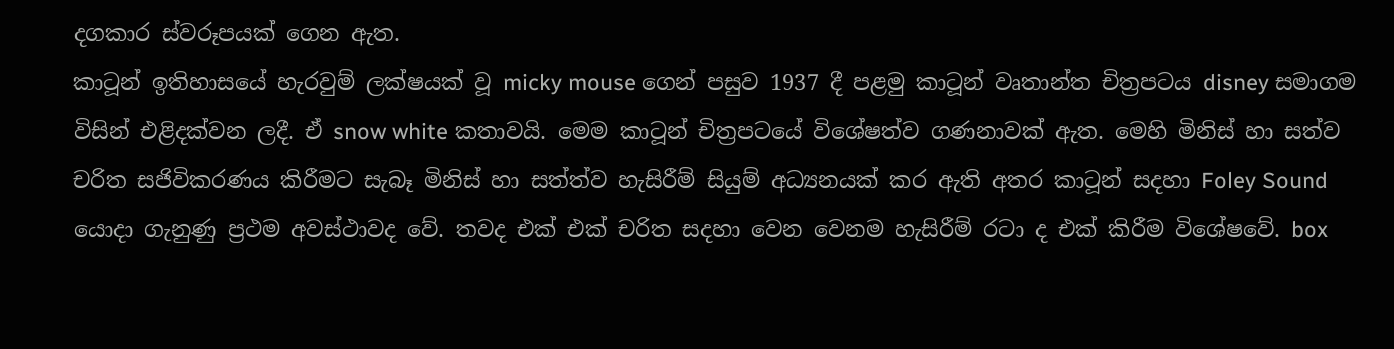දගකාර ස්වරූපයක් ගෙන ඇත.
කාටූන් ඉතිහාසයේ හැරවුම් ලක්ෂයක් වූ micky mouse ගෙන් පසුව 1937 දී පළමු කාටූන් වෘතාන්ත චිත්‍රපටය disney සමාගම විසින් එළිදක්වන ලදී. ඒ snow white කතාවයි. මෙම කාටූන් චිත්‍රපටයේ විශේෂත්ව ගණනාවක් ඇත. මෙහි මිනිස් හා සත්ව චරිත සජිවිකරණය කිරීමට සැබෑ මිනිස් හා සත්ත්ව හැසිරීම් සියුම් අධ්‍යනයක් කර ඇති අතර කාටූන් සදහා Foley Sound යොදා ගැනුණු ප්‍රථම අවස්ථාවද වේ. තවද එක් එක් චරිත සදහා වෙන වෙනම හැසිරීම් රටා ද එක් කිරීම විශේෂවේ. box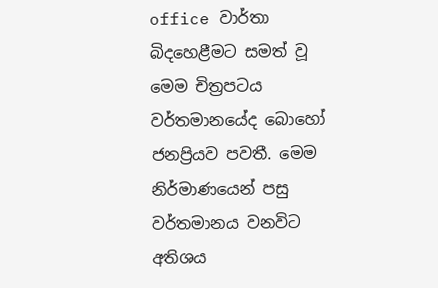office වාර්තා බිදහෙළීමට සමත් වූ මෙම චිත්‍රපටය වර්තමානයේද බොහෝ ජනප්‍රියව පවතී. මෙම නිර්මාණයෙන් පසු වර්තමානය වනවිට අතිශය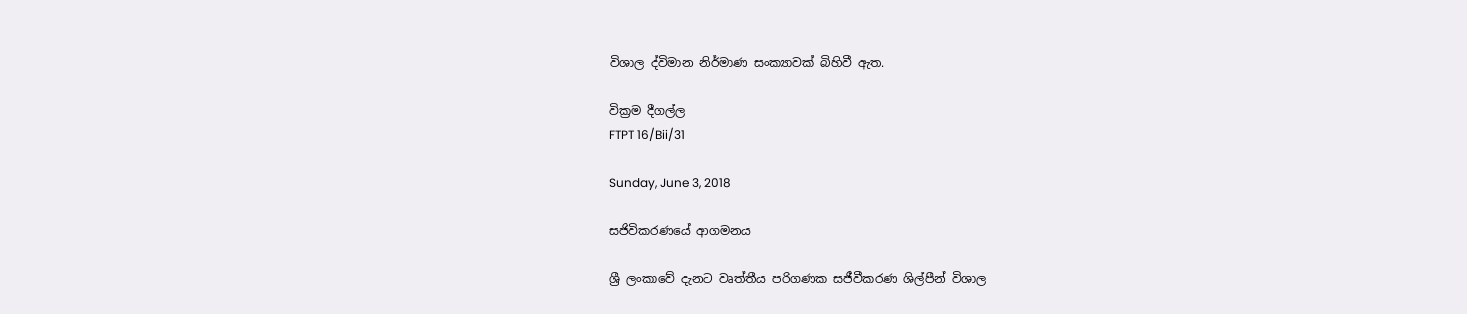විශාල ද්විමාන නිර්මාණ සංක්‍යාවක් බිහිවී ඇත.

වික්‍රම දීගල්ල
FTPT 16/Bii/31

Sunday, June 3, 2018

සජිවිකරණයේ ආගමනය

ශ්‍රී ලංකාවේ දැනට වෘත්තීය පරිගණක සජීවීකරණ ශිල්පීන් විශාල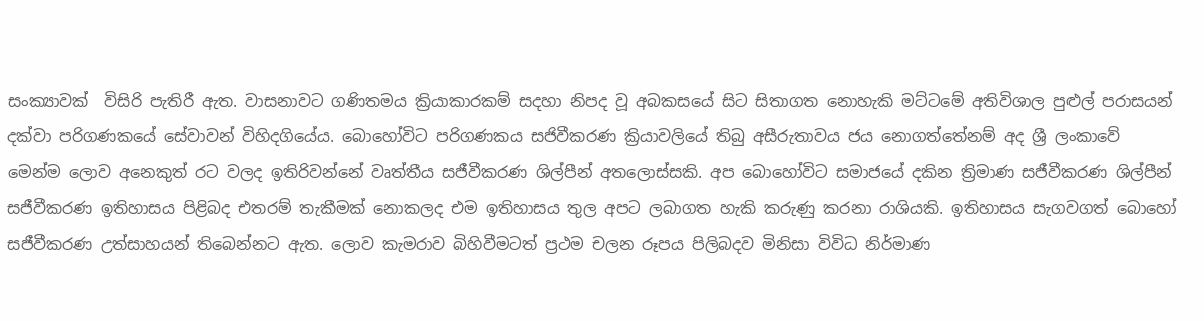සංක්‍යාවක්  විසිරි පැතිරී ඇත. වාසනාවට ගණිතමය ක්‍රියාකාරකම් සදහා නිපද වූ අබකසයේ සිට සිතාගත නොහැකි මට්ටමේ අතිවිශාල පුළුල් පරාසයන් දක්වා පරිගණකයේ සේවාවන් විහිදගියේය. බොහෝවිට පරිගණකය සජිවීකරණ ක්‍රියාවලියේ තිබු අසීරුතාවය ජය නොගත්තේනම් අද ශ්‍රී ලංකාවේ මෙන්ම ලොව අනෙකුත් රට වලද ඉතිරිවන්නේ වෘත්තීය සජීවීකරණ ශිල්පීන් අතලොස්සකි. අප බොහෝවිට සමාජයේ දකින ත්‍රිමාණ සජීවීකරණ ශිල්පීන් සජීවීකරණ ඉතිහාසය පිළිබද එතරම් තැකීමක් නොකලද එම ඉතිහාසය තුල අපට ලබාගත හැකි කරුණු කරනා රාශියකි. ඉතිහාසය සැගවගත් බොහෝ සජීවීකරණ උත්සාහයන් තිබෙන්නට ඇත. ලොව කැමරාව බිහිවීමටත් ප්‍රථම චලන රූපය පිලිබදව මිනිසා විවිධ නිර්මාණ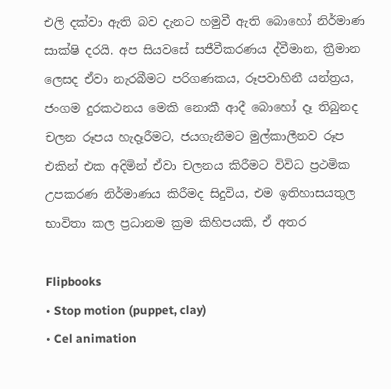එලි දක්වා ඇති බව දැනට හමුවී ඇති බොහෝ නිර්මාණ සාක්ෂි දරයි. අප සියවසේ සජීවීකරණය ද්වීමාන, ත්‍රීමාන ලෙසද ඒවා නැරබීමට පරිගණකය, රූපවාහිනී යන්ත්‍රය, ජංගම දුරකථනය මෙකි නොකී ආදී බොහෝ දෑ තිබුනද චලන රූපය හැදෑරීමට, ජයගැනීමට මුල්කාලීනව රූප එකින් එක අදිමින් ඒවා චලනය කිරීමට විවිධ ප්‍රථමික උපකරණ නිර්මාණය කිරීමද සිදුවිය, එම ඉතිහාසයතුල භාවිතා කල ප්‍රධානම ක්‍රම කිහිපයකි, ඒ අතර

Flipbooks
• Stop motion (puppet, clay)
• Cel animation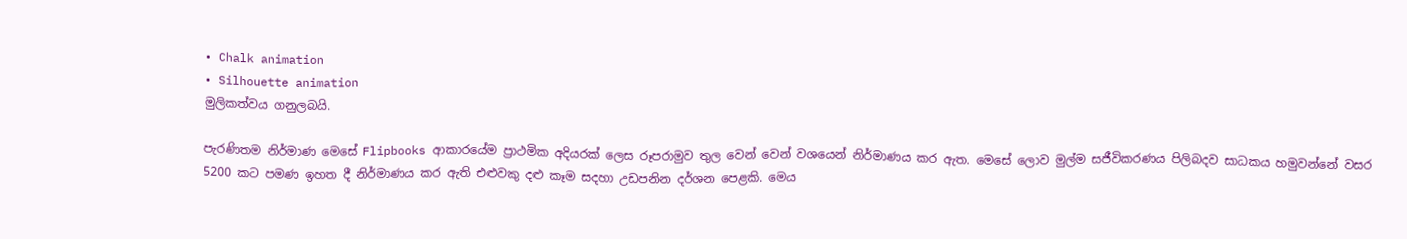• Chalk animation
• Silhouette animation
මුලිකත්වය ගනුලබයි.

පැරණිතම නිර්මාණ මෙසේ Flipbooks ආකාරයේම ප්‍රාථමික අදියරක් ලෙස රූපරාමුව තුල වෙන් වෙන් වශයෙන් නිර්මාණය කර ඇත. මෙසේ ලොව මුල්ම සජීවිකරණය පිලිබදව සාධකය හමුවන්නේ වසර 5200 කට පමණ ඉහත දී නිර්මාණය කර ඇති එළුවකු දළු කෑම සදහා උඩපනින දර්ශන පෙළකි. මෙය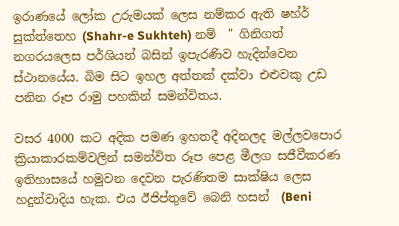ඉරාණයේ ලෝක උරුමයක් ලෙස නම්කර ඇති ෂහ්ර් සුක්ත්තෙහ (Shahr-e Sukhteh) නම්  " ගිනිගත් නගරයලෙස පර්ශියන් බසින් ඉපැරණිව හැදින්වෙන ස්ථානයේය. බිම සිට ඉහල අත්තක් දක්වා එළුවකු උඩ පනින රූප රාමු පහකින් සමන්විතය.

වසර 4000 කට අදික පමණ ඉහතදී අදිනලද මල්ලවපොර ක්‍රියාකාරකම්වලින් සමන්විත රූප පෙළ මීලග සජීවීකරණ ඉතිහාසයේ හමුවන දෙවන පැරණිතම සාක්ෂිය ලෙස හදුන්වාදිය හැක. එය ඊජිප්තුවේ බෙනි හසන්  (Beni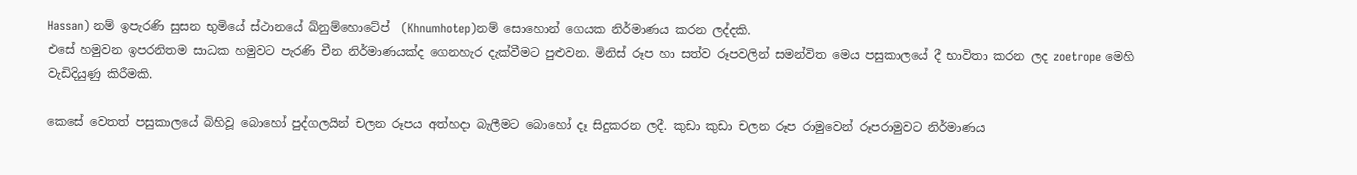Hassan) නම් ඉපැරණි සුසන භුමියේ ස්ථානයේ ඛ්නුම්හොටේප්  (Khnumhotep)නම් සොහොන් ගෙයක නිර්මාණය කරන ලද්දකි.
එසේ හමුවන ඉපරනිතම සාධක හමුවට පැරණි චීන නිර්මාණයක්ද ගෙනහැර දැක්වීමට පුළුවන. මිනිස් රූප හා සත්ව රූපවලින් සමන්විත මෙය පසුකාලයේ දී භාවිතා කරන ලද zoetrope මෙහි වැඩිදියුණු කිරීමකි.

කෙසේ වෙතත් පසුකාලයේ බිහිවූ බොහෝ පුද්ගලයින් චලන රූපය අත්හදා බැලීමට බොහෝ දෑ සිදුකරන ලදී. කුඩා කුඩා චලන රූප රාමුවෙන් රූපරාමුවට නිර්මාණය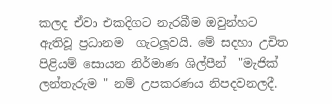කලද ඒවා එකදිගට නැරබීම ඔවුන්හට ඇතිවූ ප්‍රධානම  ගැටලූවයි. මේ සදහා උචිත පිළියම් සොයන නිර්මාණ ශිල්පීන්  "මැජික් ලන්තැරුම " නම් උපකරණය නිපදවනලදී.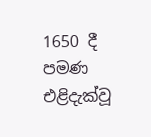1650 දී පමණ එළිදැක්වූ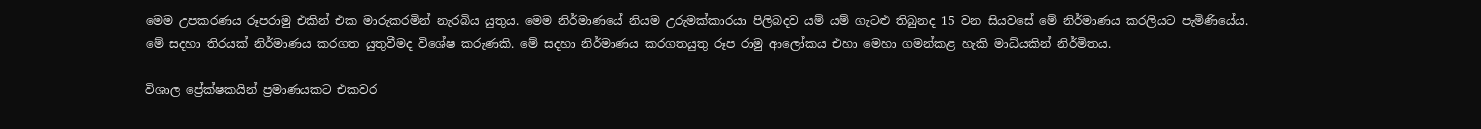මෙම උපකරණය රූපරාමු එකින් එක මාරුකරමින් නැරබිය යුතුය. මෙම නිර්මාණයේ නියම උරුමක්කාරයා පිලිබදව යම් යම් ගැටළු තිබුනද 15 වන සියවසේ මේ නිර්මාණය කරලියට පැමිණියේය. මේ සදහා තිරයක් නිර්මාණය කරගත යුතුවීමද විශේෂ කරුණකි. මේ සදහා නිර්මාණය කරගතයුතු රූප රාමු ආලෝකය එහා මෙහා ගමන්කළ හැකි මාධ්යකින් නිර්මිතය.

විශාල ප්‍රේක්ෂකයින් ප්‍රමාණයකට එකවර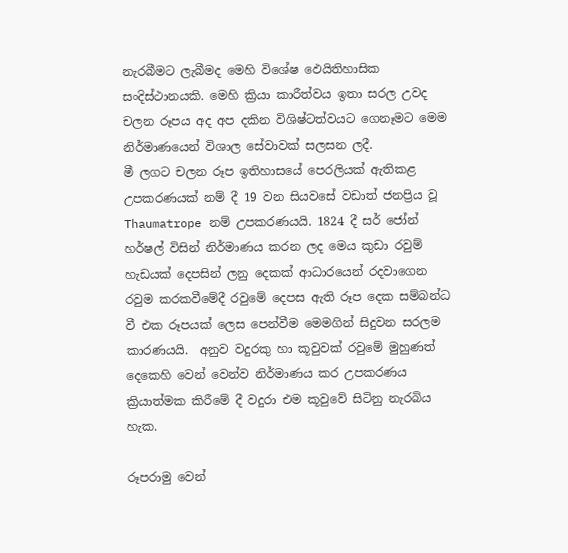නැරබීමට ලැබීමද මෙහි විශේෂ ඵෙයිතිහාසික සංදිස්ථානයකි. මෙහි ක්‍රියා කාරීත්වය ඉතා සරල උවද චලන රූපය අද අප දකින විශිෂ්ටත්වයට ගෙනෑමට මෙම නිර්මාණයෙන් විශාල සේවාවක් සලසන ලදී.
මී ලගට චලන රූප ඉතිහාසයේ පෙරලියක් ඇතිකළ උපකරණයක් නම් දී 19 වන සියවසේ වඩාත් ජනප්‍රිය වූ Thaumatrope නම් උපකරණයයි. 1824 දී සර් ජෝන් හර්ෂල් විසින් නිර්මාණය කරන ලද මෙය කුඩා රවුම් හැඩයක් දෙපසින් ලනු දෙකක් ආධාරයෙන් රදවාගෙන රවුම කරකවීමේදී රවුමේ දෙපස ඇති රූප දෙක සම්බන්ධ වී එක රූපයක් ලෙස පෙන්වීම මෙමගින් සිදුවන සරලම කාරණයයි.  අනුව වදුරකු හා කූවුවක් රවුමේ මුහුණත් දෙකෙහි වෙන් වෙන්ව නිර්මාණය කර උපකරණය ක්‍රියාත්මක කිරීමේ දී වදුරා එම කූවුවේ සිටිනු නැරබිය හැක.

රූපරාමු වෙන්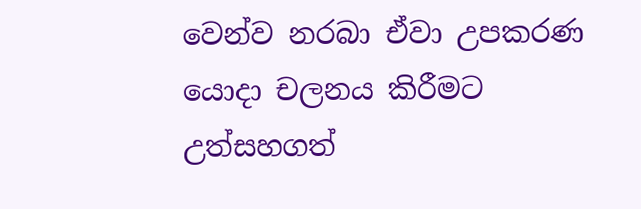වෙන්ව නරබා ඒවා උපකරණ යොදා චලනය කිරීමට උත්සහගත්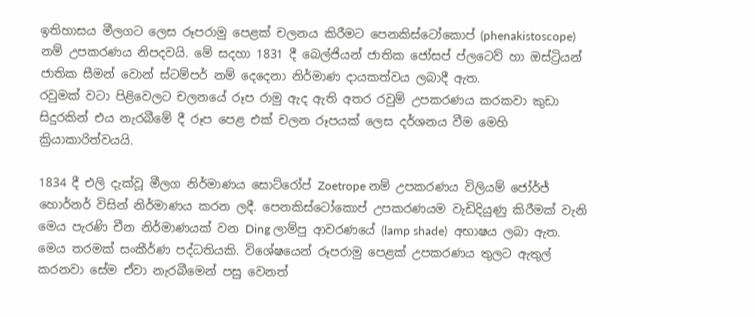ඉතිහාසය මීලගට ලෙස රූපරාමු පෙළක් චලනය කිරීමට පෙනකිස්ටෝකොප් (phenakistoscope) නම් උපකරණය නිපදවයි. මේ සදහා 1831 දී බෙල්ජියන් ජාතික ජෝසප් ප්ලටෙව් හා ඔස්ට්‍රියන් ජාතික සීමන් වොන් ස්ටම්පර් නම් දෙදෙනා නිර්මාණ දායකත්වය ලබාදී ඇත.
රවුමක් වටා පිළිවෙලට චලනයේ රූප රාමු ඇද ඇති අතර රවුම් උපකරණය කරකවා කුඩා සිදුරකින් එය නැරබීමේ දී රූප පෙළ එක් චලන රූපයක් ලෙස දර්ශනය වීම මෙහි ක්‍රියාකාරිත්වයයි.

1834 දී එලි දැක්වූ මීලග නිර්මාණය සොට්රෝප් Zoetrope නම් උපකරණය විලියම් ජෝර්ජ් හොර්නර් විසින් නිර්මාණය කරන ලදී. පෙනකිස්ටෝකොප් උපකරණයම වැඩිදියුණු කිරීමක් වැනි මෙය පැරණි චීන නිර්මාණයක් වන Ding ලාම්පු ආවරණයේ (lamp shade)  අභාෂය ලබා ඇත. මෙය තරමක් සංකීර්ණ පද්ධතියකි. විශේෂයෙන් රූපරාමු පෙළක් උපකරණය තුලට ඇතුල් කරනවා සේම ඒවා නැරබීමෙන් පසු වෙනත්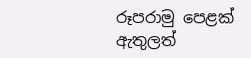රූපරාමු පෙළක් ඇතුලත්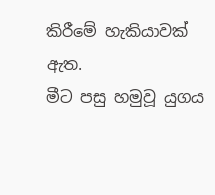කිරීමේ හැකියාවක් ඇත.
මීට පසු හමුවූ යුගය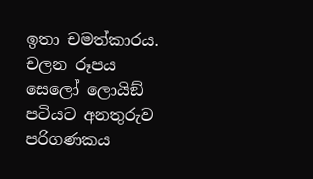ඉතා චමත්කාරය. චලන රූපය සෙලෝ ලොයිඞ් පටියට අනතුරුව පරිගණකය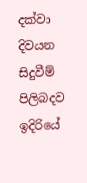දක්වා දිවයන සිදුවීම් පිලිබදව ඉදිරියේ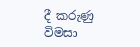දී කරුණු විමසා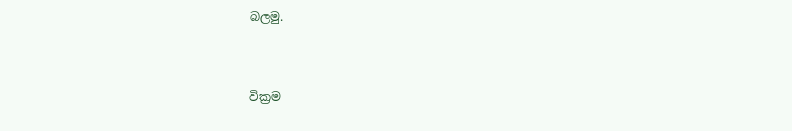බලමු.


වික්‍රම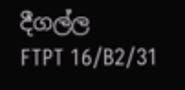දීගල්ල
FTPT 16/B2/31